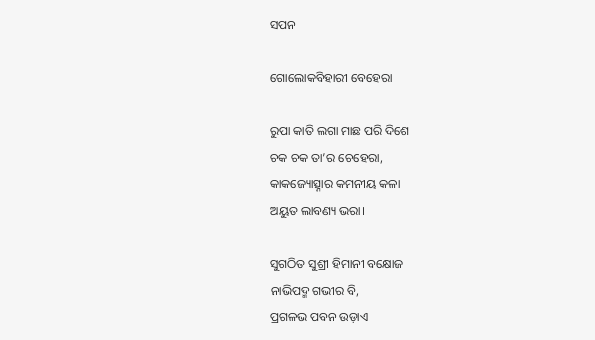ସପନ

ଗୋଲୋକବିହାରୀ ବେହେରା

ରୁପା କାତି ଲଗା ମାଛ ପରି ଦିଶେ
ଚକ ଚକ ତା’ର ଚେହେରା,
କାକଜ୍ୟୋତ୍ସ୍ନାର କମନୀୟ କଳା
ଅୟୁତ ଲାବଣ୍ୟ ଭରା।

ସୁଗଠିତ ସୁଶ୍ରୀ ହିମାନୀ ବକ୍ଷୋଜ
ନାଭିପଦ୍ମ ଗଭୀର ବି,
ପ୍ରଗଳଭ ପବନ ଉଡ଼ାଏ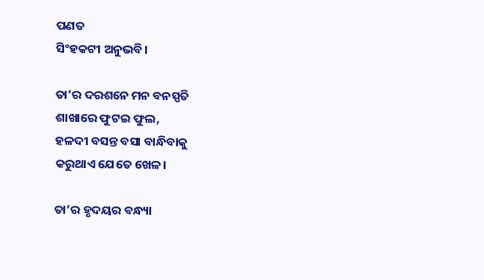ପଣତ
ସିଂହକଟୀ ଅନୁଭବି।

ତା’ର ଦରଶନେ ମନ ବନସ୍ପତି
ଶାଖାରେ ଫୁଟଇ ଫୁଲ,
ହଳଦୀ ବସନ୍ତ ବସା ବାନ୍ଧିବାକୁ
କରୁଥାଏ ଯେତେ ଖେଳ।

ତା’ର ହୃଦୟର ବନ୍ଧ୍ୟା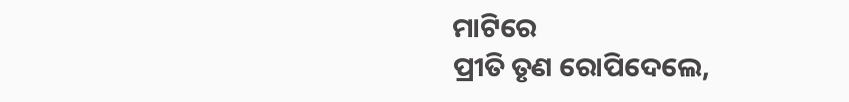ମାଟିରେ
ପ୍ରୀତି ତୃଣ ରୋପିଦେଲେ,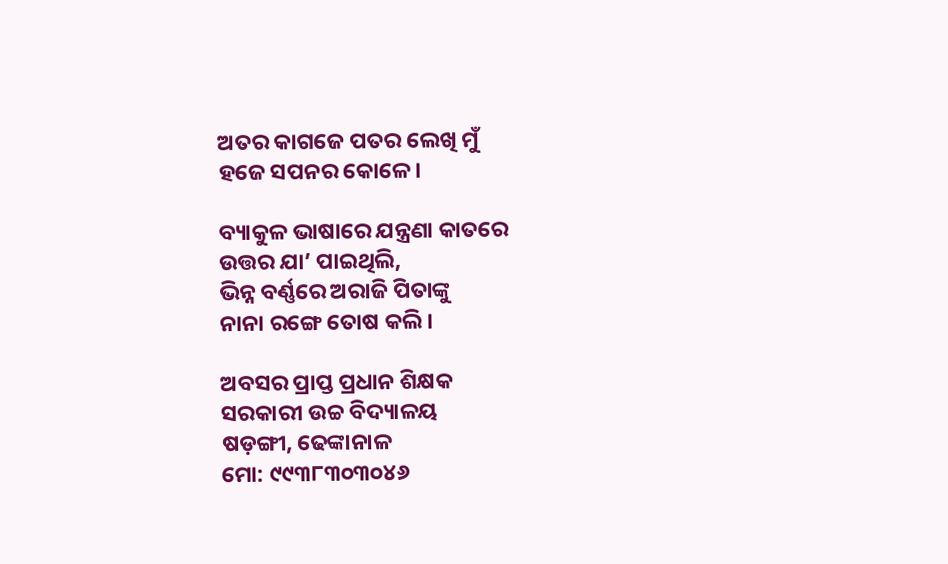ଅତର କାଗଜେ ପତର ଲେଖି ମୁଁ
ହଜେ ସପନର କୋଳେ।

ବ୍ୟାକୁଳ ଭାଷାରେ ଯନ୍ତ୍ରଣା କାତରେ
ଉତ୍ତର ଯା’ ପାଇଥିଲି,
ଭିନ୍ନ ବର୍ଣ୍ଣରେ ଅରାଜି ପିତାଙ୍କୁ
ନାନା ରଙ୍ଗେ ତୋଷ କଲି।

ଅବସର ପ୍ରାପ୍ତ ପ୍ରଧାନ ଶିକ୍ଷକ
ସରକାରୀ ଉଚ୍ଚ ବିଦ୍ୟାଳୟ
ଷଡ଼ଙ୍ଗୀ, ଢେଙ୍କାନାଳ
ମୋ: ୯୯୩୮୩୦୩୦୪୬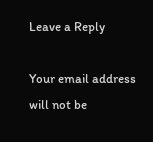Leave a Reply

Your email address will not be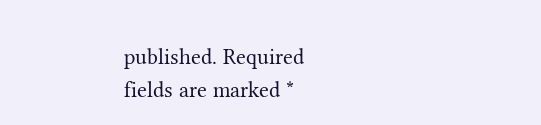published. Required fields are marked *